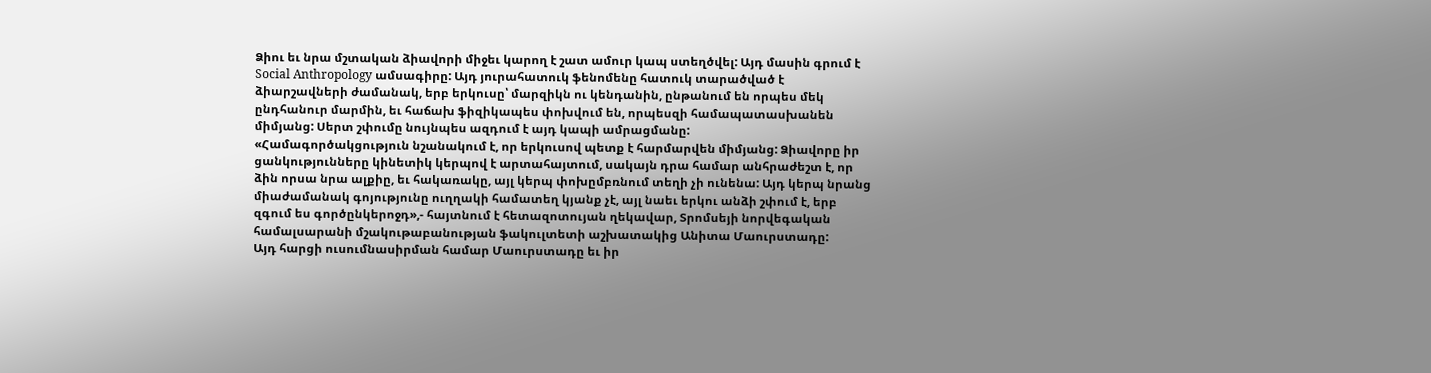Ձիու եւ նրա մշտական ձիավորի միջեւ կարող է շատ ամուր կապ ստեղծվել: Այդ մասին գրում է Social Anthropology ամսագիրը: Այդ յուրահատուկ ֆենոմենը հատուկ տարածված է ձիարշավների ժամանակ, երբ երկուսը՝ մարզիկն ու կենդանին, ընթանում են որպես մեկ ընդհանուր մարմին, եւ հաճախ ֆիզիկապես փոխվում են, որպեսզի համապատասխանեն միմյանց: Սերտ շփումը նույնպես ազդում է այդ կապի ամրացմանը:
«Համագործակցություն նշանակում է, որ երկուսով պետք է հարմարվեն միմյանց: Ձիավորը իր ցանկությունները կինետիկ կերպով է արտահայտում, սակայն դրա համար անհրաժեշտ է, որ ձին որսա նրա ալքիը, եւ հակառակը, այլ կերպ փոխըմբռնում տեղի չի ունենա: Այդ կերպ նրանց միաժամանակ գոյությունը ուղղակի համատեղ կյանք չէ, այլ նաեւ երկու անձի շփում է, երբ զգում ես գործընկերոջդ»,- հայտնում է հետազոտույան ղեկավար, Տրոմսեյի նորվեգական համալսարանի մշակութաբանության ֆակուլտետի աշխատակից Անիտա Մաուրստադը:
Այդ հարցի ուսումնասիրման համար Մաուրստադը եւ իր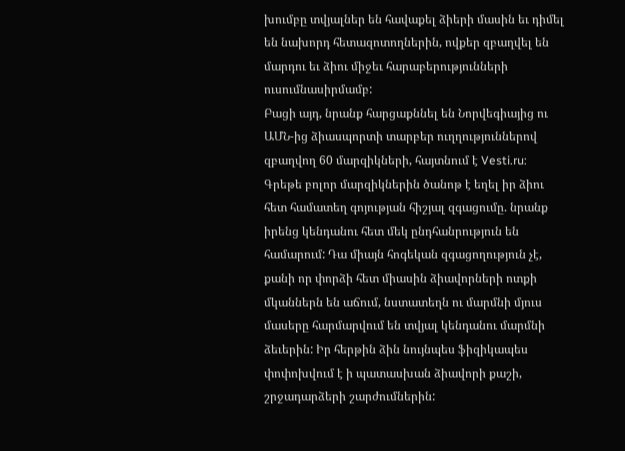խումբը տվյալներ են հավաքել ձիերի մասին եւ դիմել են նախորդ հետազոտողներին, ովքեր զբաղվել են մարդու եւ ձիու միջեւ հարաբերությունների ուսումնասիրմամբ:
Բացի այդ, նրանք հարցաքննել են Նորվեգիայից ու ԱՄՆ-ից ձիասպորտի տարբեր ուղղություններով զբաղվող 60 մարզիկների, հայտնում է Vesti.ru:
Գրեթե բոլոր մարզիկներին ծանոթ է եղել իր ձիու հետ համատեղ գոյության հիշյալ զգացումը. նրանք իրենց կենդանու հետ մեկ ընդհանրություն են համարում: Դա միայն հոգեկան զգացողություն չէ, քանի որ փորձի հետ միասին ձիավորների ոտքի մկաններն են աճում, նստատեղն ու մարմնի մյուս մասերը հարմարվում են տվյալ կենդանու մարմնի ձեւերին: Իր հերթին ձին նույնպես ֆիզիկապես փոփոխվում է ի պատասխան ձիավորի քաշի, շրջադարձերի շարժումներին: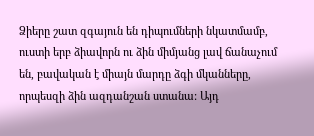Ձիերը շատ զգայուն են դիպումների նկատմամբ, ուստի երբ ձիավորն ու ձին միմյանց լավ ճանաչում են, բավական է միայն մարդը ձգի մկանները, որպեսզի ձին ազդանշան ստանա: Այդ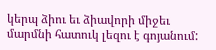կերպ ձիու եւ ձիավորի միջեւ մարմնի հատուկ լեզու է գոյանում: